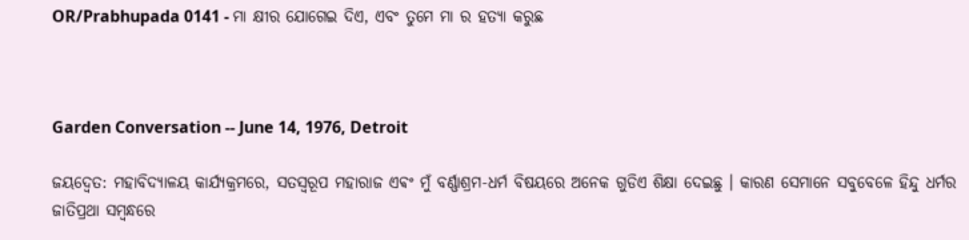OR/Prabhupada 0141 - ମା କ୍ଷୀର ଯୋଗେଇ ଦିଏ, ଏବଂ ତୁମେ ମା ର ହତ୍ୟା କରୁଛ



Garden Conversation -- June 14, 1976, Detroit

ଜୟଦ୍ଵେତ: ମହାବିଦ୍ୟାଳୟ କାର୍ଯ୍ୟକ୍ରମରେ, ସତସ୍ଵରୂପ ମହାରାଜ ଏଵଂ ମୁଁ ବର୍ଣ୍ଣାଶ୍ରମ-ଧର୍ମ ବିଷୟରେ ଅନେକ ଗୁଡିଏ ଶିକ୍ଷା ଦେଇଛୁ । କାରଣ ସେମାନେ ସବୁବେଳେ ହିନ୍ଦୁ ଧର୍ମର ଜାତିପ୍ରଥା ସମ୍ବନ୍ଧରେ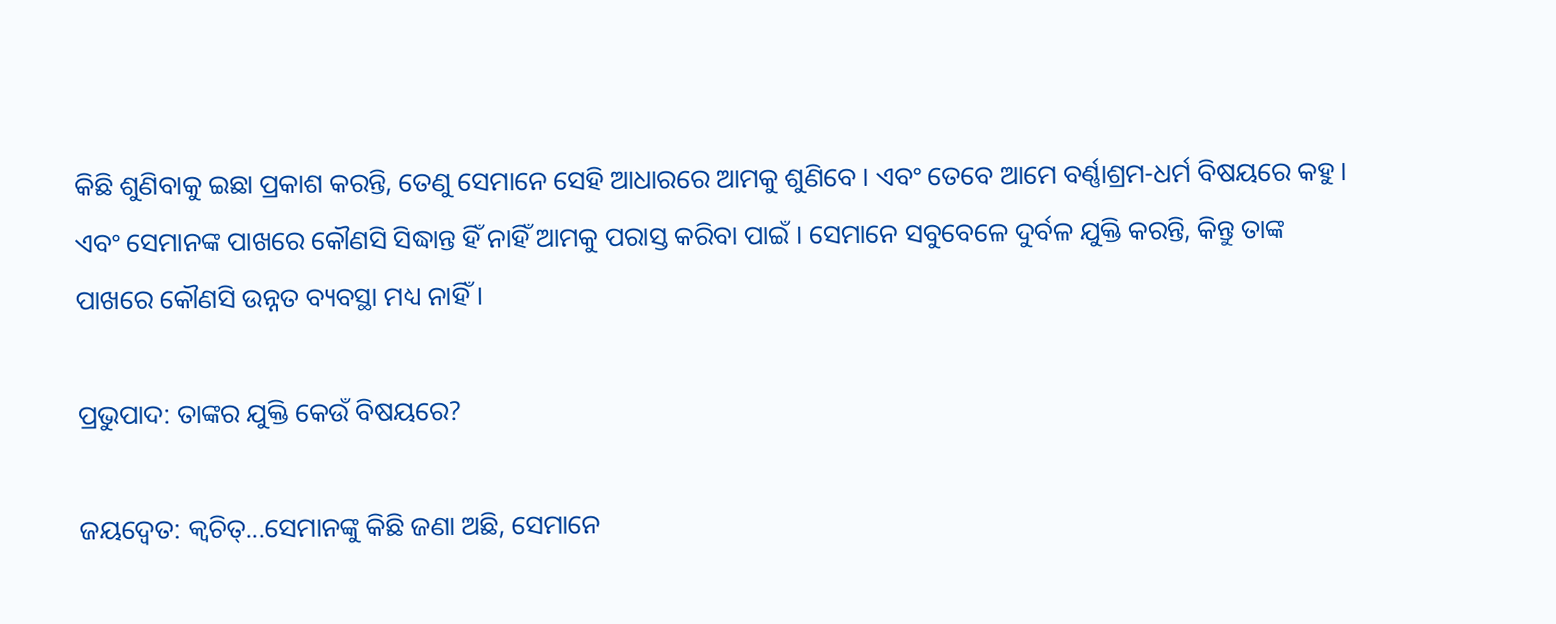କିଛି ଶୁଣିବାକୁ ଇଛା ପ୍ରକାଶ କରନ୍ତି, ତେଣୁ ସେମାନେ ସେହି ଆଧାରରେ ଆମକୁ ଶୁଣିବେ । ଏବଂ ତେବେ ଆମେ ବର୍ଣ୍ଣାଶ୍ରମ-ଧର୍ମ ବିଷୟରେ କହୁ । ଏବଂ ସେମାନଙ୍କ ପାଖରେ କୌଣସି ସିଦ୍ଧାନ୍ତ ହିଁ ନାହିଁ ଆମକୁ ପରାସ୍ତ କରିବା ପାଇଁ । ସେମାନେ ସବୁବେଳେ ଦୁର୍ବଳ ଯୁକ୍ତି କରନ୍ତି, କିନ୍ତୁ ତାଙ୍କ ପାଖରେ କୌଣସି ଉନ୍ନତ ବ୍ୟବସ୍ଥା ମଧ୍ୟ ନାହିଁ ।

ପ୍ରଭୁପାଦ: ତାଙ୍କର ଯୁକ୍ତି କେଉଁ ବିଷୟରେ?

ଜୟଦ୍ଵେତ: କ୍ଵଚିତ୍...ସେମାନଙ୍କୁ କିଛି ଜଣା ଅଛି, ସେମାନେ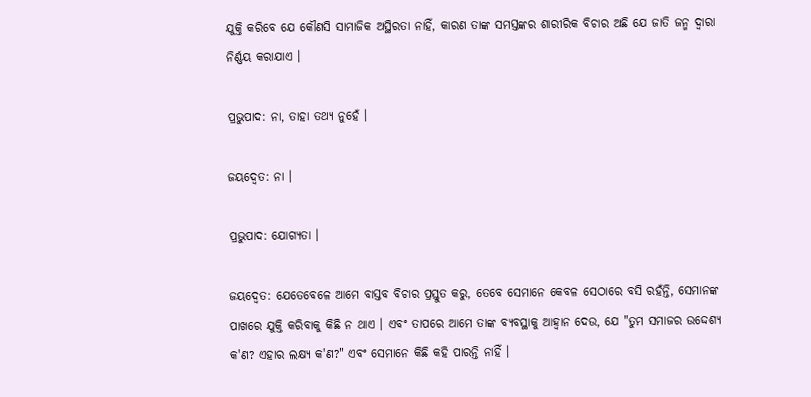ଯୁକ୍ତି କରିବେ ଯେ କୌଣସି ସାମାଜିକ ଅସ୍ଥିରତା ନାହିଁ, କାରଣ ତାଙ୍କ ସମସ୍ତଙ୍କର ଶାରୀରିକ ବିଚାର ଅଛି ଯେ ଜାତି ଜନ୍ମ ଦ୍ଵାରା ନିର୍ଣ୍ଣୟ କରାଯାଏ ।

ପ୍ରଭୁପାଦ: ନା, ତାହା ତଥ୍ୟ ନୁହେଁ ।

ଜୟଦ୍ଵେତ: ନା ।

ପ୍ରଭୁପାଦ: ଯୋଗ୍ୟତା ।

ଜୟଦ୍ଵେତ: ଯେତେବେଳେ ଆମେ ବାସ୍ତବ ବିଚାର ପ୍ରସ୍ତୁତ କରୁ, ତେବେ ସେମାନେ କେବଳ ସେଠାରେ ବସି ରହଁନ୍ତି, ସେମାନଙ୍କ ପାଖରେ ଯୁକ୍ତି କରିବାକୁ କିଛି ନ ଥାଏ । ଏବଂ ତାପରେ ଆମେ ତାଙ୍କ ବ୍ୟବସ୍ଥାକୁ ଆହ୍ଵାନ ଦେଉ, ଯେ "ତୁମ ସମାଜର ଉଦ୍ଦେଶ୍ୟ କ'ଣ? ଏହାର ଲକ୍ଷ୍ୟ କ'ଣ?" ଏବଂ ସେମାନେ କିଛି କହି ପାରନ୍ତି ନାହିଁ ।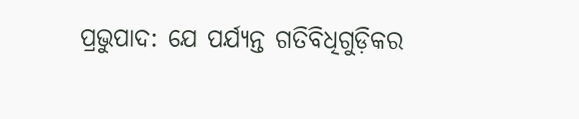ପ୍ରଭୁପାଦ: ଯେ ପର୍ଯ୍ୟନ୍ତ ଗତିବିଧିଗୁଡ଼ିକର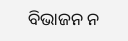ବିଭାଜନ ନ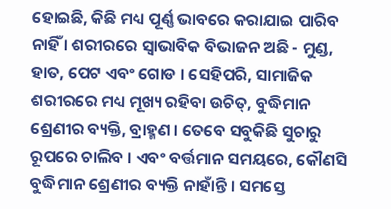ହୋଇଛି, କିଛି ମଧ୍ୟ ପୂର୍ଣ୍ଣ ଭାବରେ କରାଯାଇ ପାରିବ ନାହିଁ । ଶରୀରରେ ସ୍ଵାଭାବିକ ବିଭାଜନ ଅଛି - ମୁଣ୍ଡ, ହାତ, ପେଟ ଏବଂ ଗୋଡ । ସେହିପରି, ସାମାଜିକ ଶରୀରରେ ମଧ୍ୟ ମୂଖ୍ୟ ରହିବା ଉଚିତ୍, ବୁଦ୍ଧିମାନ ଶ୍ରେଣୀର ବ୍ୟକ୍ତି, ବ୍ରାହ୍ମଣ । ତେବେ ସବୁକିଛି ସୁଚାରୁ ରୂପରେ ଚାଲିବ । ଏବଂ ବର୍ତ୍ତମାନ ସମୟରେ, କୌଣସି ବୁଦ୍ଧିମାନ ଶ୍ରେଣୀର ବ୍ୟକ୍ତି ନାହାଁନ୍ତି । ସମସ୍ତେ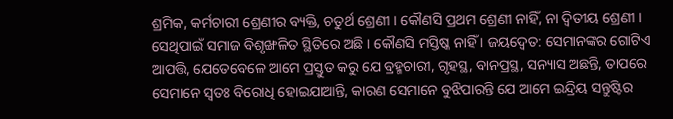ଶ୍ରମିକ, କର୍ମଚାରୀ ଶ୍ରେଣୀର ବ୍ୟକ୍ତି, ଚତୁର୍ଥ ଶ୍ରେଣୀ । କୌଣସି ପ୍ରଥମ ଶ୍ରେଣୀ ନାହିଁ, ନା ଦ୍ଵିତୀୟ ଶ୍ରେଣୀ । ସେଥିପାଇଁ ସମାଜ ବିଶୃଙ୍ଖଳିତ ସ୍ଥିତିରେ ଅଛି । କୌଣସି ମସ୍ତିଷ୍କ ନାହିଁ । ଜୟଦ୍ଵେତ: ସେମାନଙ୍କର ଗୋଟିଏ ଆପତ୍ତି, ଯେତେବେଳେ ଆମେ ପ୍ରସ୍ତୁତ କରୁ ଯେ ବ୍ରହ୍ମଚାରୀ, ଗୃହସ୍ଥ, ବାନପ୍ରସ୍ଥ, ସନ୍ୟାସ ଅଛନ୍ତି, ତାପରେ ସେମାନେ ସ୍ଵତଃ ବିରୋଧି ହୋଇଯାଆନ୍ତି, କାରଣ ସେମାନେ ବୁଝିପାରନ୍ତି ଯେ ଆମେ ଇନ୍ଦ୍ରିୟ ସନ୍ତୁଷ୍ଟିର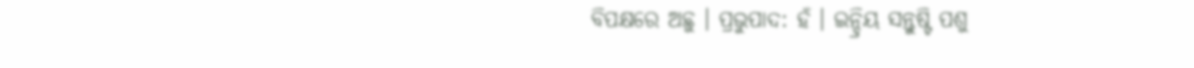ବିପକ୍ଷରେ ଅଛୁ । ପ୍ରଭୁପାଦ: ହଁ । ଇନ୍ଦ୍ରିୟ ସନ୍ତୁଷ୍ଟି ପଶୁ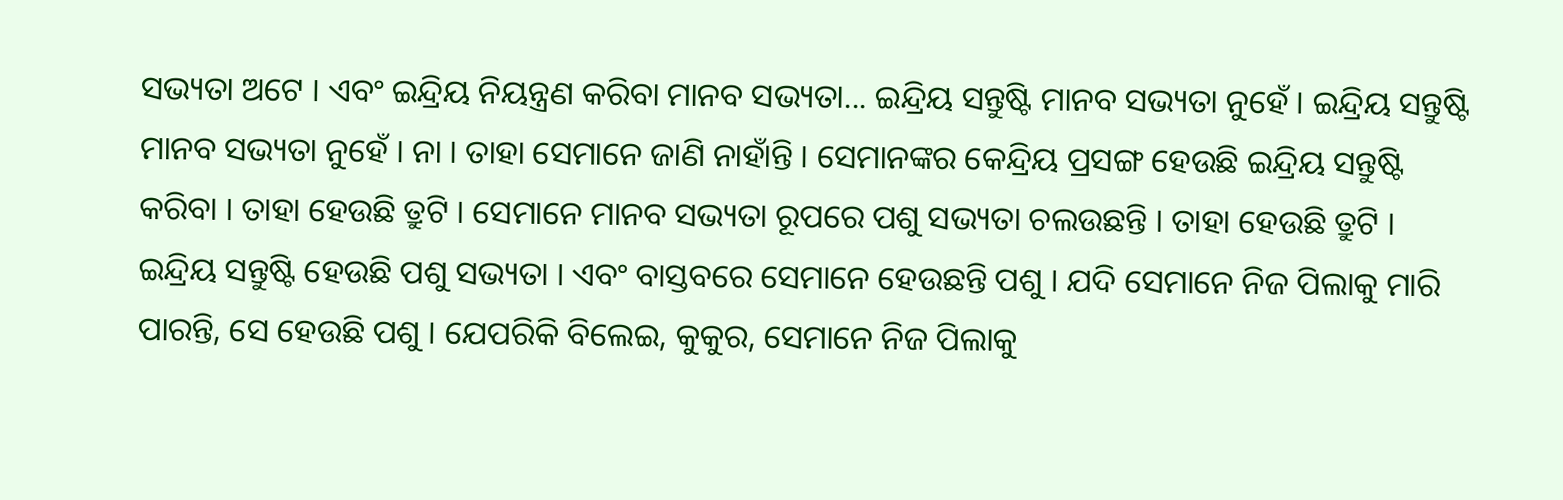ସଭ୍ୟତା ଅଟେ । ଏବଂ ଇନ୍ଦ୍ରିୟ ନିୟନ୍ତ୍ରଣ କରିବା ମାନବ ସଭ୍ୟତା... ଇନ୍ଦ୍ରିୟ ସନ୍ତୁଷ୍ଟି ମାନବ ସଭ୍ୟତା ନୁହେଁ । ଇନ୍ଦ୍ରିୟ ସନ୍ତୁଷ୍ଟି ମାନବ ସଭ୍ୟତା ନୁହେଁ । ନା । ତାହା ସେମାନେ ଜାଣି ନାହାଁନ୍ତି । ସେମାନଙ୍କର କେନ୍ଦ୍ରିୟ ପ୍ରସଙ୍ଗ ହେଉଛି ଇନ୍ଦ୍ରିୟ ସନ୍ତୁଷ୍ଟି କରିବା । ତାହା ହେଉଛି ତ୍ରୁଟି । ସେମାନେ ମାନବ ସଭ୍ୟତା ରୂପରେ ପଶୁ ସଭ୍ୟତା ଚଲଉଛନ୍ତି । ତାହା ହେଉଛି ତ୍ରୁଟି । ଇନ୍ଦ୍ରିୟ ସନ୍ତୁଷ୍ଟି ହେଉଛି ପଶୁ ସଭ୍ୟତା । ଏବଂ ବାସ୍ତବରେ ସେମାନେ ହେଉଛନ୍ତି ପଶୁ । ଯଦି ସେମାନେ ନିଜ ପିଲାକୁ ମାରି ପାରନ୍ତି, ସେ ହେଉଛି ପଶୁ । ଯେପରିକି ବିଲେଇ, କୁକୁର, ସେମାନେ ନିଜ ପିଲାକୁ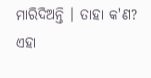ମାରିଦିଅନ୍ତି । ତାହା କ'ଣ? ଏହା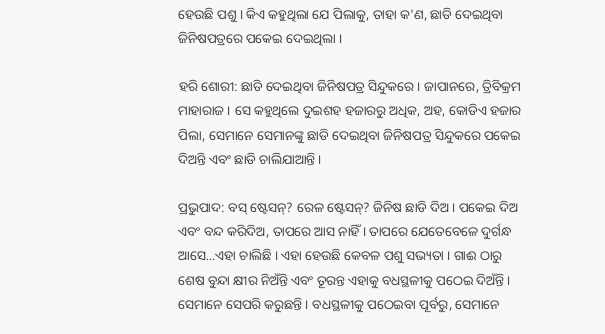ହେଉଛି ପଶୁ । କିଏ କହୁଥିଲା ଯେ ପିଲାକୁ, ତାହା କ'ଣ, ଛାଡି ଦେଇଥିବା ଜିନିଷପତ୍ରରେ ପକେଇ ଦେଇଥିଲା ।

ହରି ଶୋରୀ: ଛାଡି ଦେଇଥିବା ଜିନିଷପତ୍ର ସିନ୍ଦୁକରେ । ଜାପାନରେ, ତ୍ରିବିକ୍ରମ ମାହାରାଜ । ସେ କହୁଥିଲେ ଦୁଇଶହ ହଜାରରୁ ଅଧିକ, ଅହ, କୋଡିଏ ହଜାର ପିଲା, ସେମାନେ ସେମାନଙ୍କୁ ଛାଡି ଦେଇଥିବା ଜିନିଷପତ୍ର ସିନ୍ଦୁକରେ ପକେଇ ଦିଅନ୍ତି ଏବଂ ଛାଡି ଚାଲିଯାଆନ୍ତି ।

ପ୍ରଭୁପାଦ: ବସ୍ ଷ୍ଟେସନ୍? ରେଳ ଷ୍ଟେସନ୍? ଜିନିଷ ଛାଡି ଦିଅ । ପକେଇ ଦିଅ ଏବଂ ବନ୍ଦ କରିଦିଅ, ତାପରେ ଆସ ନାହିଁ । ତାପରେ ଯେତେବେଳେ ଦୁର୍ଗନ୍ଧ ଆସେ...ଏହା ଚାଲିଛି । ଏହା ହେଉଛି କେବଳ ପଶୁ ସଭ୍ୟତା । ଗାଈ ଠାରୁ ଶେଷ ବୁନ୍ଦା କ୍ଷୀର ନିଅଁନ୍ତି ଏବଂ ତୂରନ୍ତ ଏହାକୁ ବଧସ୍ଥଳୀକୁ ପଠେଇ ଦିଅଁନ୍ତି । ସେମାନେ ସେପରି କରୁଛନ୍ତି । ବଧସ୍ଥଳୀକୁ ପଠେଇବା ପୂର୍ବରୁ, ସେମାନେ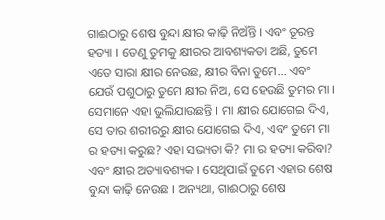ଗାଈଠାରୁ ଶେଷ ବୁନ୍ଦା କ୍ଷୀର କାଢ଼ି ନିଅଁନ୍ତି । ଏବଂ ତୂରନ୍ତ ହତ୍ୟା । ତେଣୁ ତୁମକୁ କ୍ଷୀରର ଆବଶ୍ୟକତା ଅଛି, ତୁମେ ଏତେ ସାରା କ୍ଷୀର ନେଉଛ, କ୍ଷୀର ବିନା ତୁମେ... ଏବଂ ଯେଉଁ ପଶୁଠାରୁ ତୁମେ କ୍ଷୀର ନିଅ, ସେ ହେଉଛି ତୁମର ମା । ସେମାନେ ଏହା ଭୁଲିଯାଉଛନ୍ତି । ମା କ୍ଷୀର ଯୋଗେଇ ଦିଏ, ସେ ତାର ଶରୀରରୁ କ୍ଷୀର ଯୋଗେଇ ଦିଏ, ଏବଂ ତୁମେ ମା ର ହତ୍ୟା କରୁଛ? ଏହା ସଭ୍ୟତା କି? ମା ର ହତ୍ୟା କରିବା? ଏବଂ କ୍ଷୀର ଅତ୍ୟାବଶ୍ୟକ । ସେଥିପାଇଁ ତୁମେ ଏହାର ଶେଷ ବୁନ୍ଦା କାଢ଼ି ନେଉଛ । ଅନ୍ୟଥା, ଗାଈଠାରୁ ଶେଷ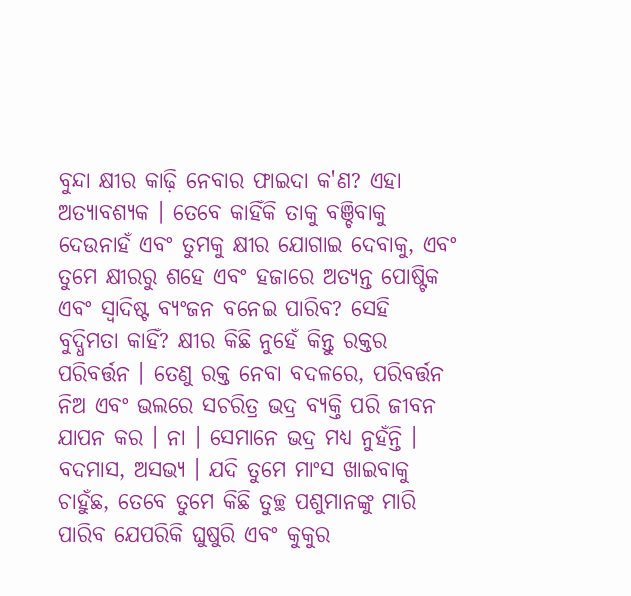ବୁନ୍ଦା କ୍ଷୀର କାଢ଼ି ନେବାର ଫାଇଦା କ'ଣ? ଏହା ଅତ୍ୟାବଶ୍ୟକ । ତେବେ କାହିଁକି ତାକୁ ବଞ୍ଚିବାକୁ ଦେଉନାହଁ ଏବଂ ତୁମକୁ କ୍ଷୀର ଯୋଗାଇ ଦେବାକୁ, ଏବଂ ତୁମେ କ୍ଷୀରରୁ ଶହେ ଏବଂ ହଜାରେ ଅତ୍ୟନ୍ତ ପୋଷ୍ଟିକ ଏବଂ ସ୍ଵାଦିଷ୍ଟ ବ୍ୟଂଜନ ବନେଇ ପାରିବ? ସେହି ବୁଦ୍ଧିମତା କାହିଁ? କ୍ଷୀର କିଛି ନୁହେଁ କିନ୍ତୁ ରକ୍ତର ପରିବର୍ତ୍ତନ । ତେଣୁ ରକ୍ତ ନେବା ବଦଳରେ, ପରିବର୍ତ୍ତନ ନିଅ ଏବଂ ଭଲରେ ସଚରିତ୍ର ଭଦ୍ର ବ୍ୟକ୍ତି ପରି ଜୀବନ ଯାପନ କର । ନା । ସେମାନେ ଭଦ୍ର ମଧ୍ୟ ନୁହଁନ୍ତି । ବଦମାସ, ଅସଭ୍ୟ । ଯଦି ତୁମେ ମାଂସ ଖାଇବାକୁ ଚାହୁଁଛ, ତେବେ ତୁମେ କିଛି ତୁଚ୍ଛ ପଶୁମାନଙ୍କୁ ମାରି ପାରିବ ଯେପରିକି ଘୁଷୁରି ଏବଂ କୁକୁର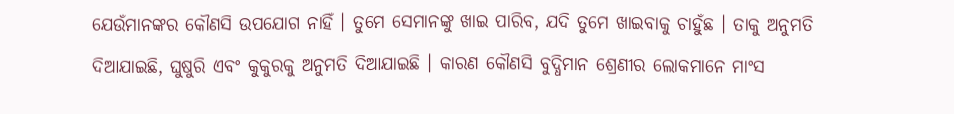ଯେଉଁମାନଙ୍କର କୌଣସି ଉପଯୋଗ ନାହିଁ । ତୁମେ ସେମାନଙ୍କୁ ଖାଇ ପାରିବ, ଯଦି ତୁମେ ଖାଇବାକୁ ଚା‍ହୁଁଛ । ତାକୁ ଅନୁମତି ଦିଆଯାଇଛି, ଘୁଷୁରି ଏବଂ କୁକୁରକୁ ଅନୁମତି ଦିଆଯାଇଛି । କାରଣ କୌଣସି ବୁଦ୍ଧିମାନ ଶ୍ରେଣୀର ଲୋକମାନେ ମାଂସ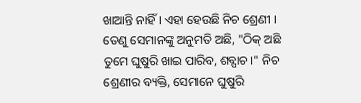ଖାଆନ୍ତି ନାହିଁ । ଏହା ହେଉଛି ନିଚ ଶ୍ରେଣୀ । ତେଣୁ ସେମାନଙ୍କୁ ଅନୁମତି ଅଛି, "ଠିକ୍ ଅଛି ତୁମେ ଘୁଷୁରି ଖାଇ ପାରିବ, ଶବ୍ପାଚ ।" ନିଚ ଶ୍ରେଣୀର ବ୍ୟକ୍ତି, ସେମାନେ ଘୁଷୁରି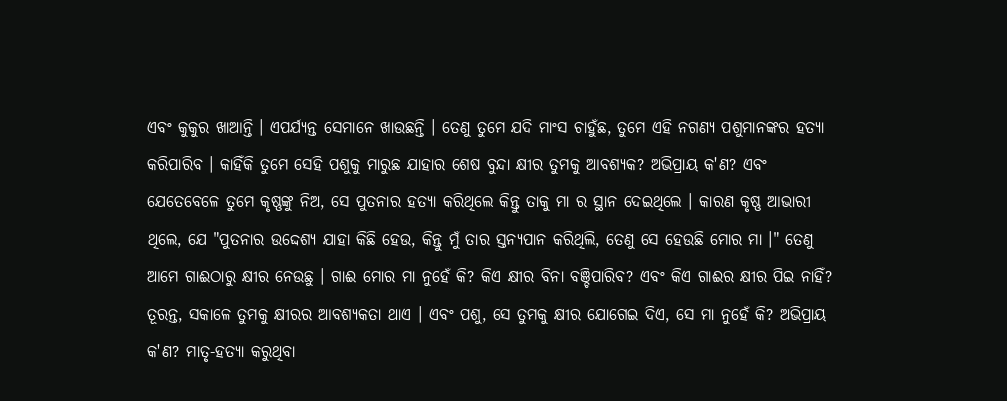ଏବଂ କୁକୁର ଖାଆନ୍ତି । ଏପର୍ଯ୍ୟନ୍ତ ସେମାନେ ଖାଉଛନ୍ତି । ତେଣୁ ତୁମେ ଯଦି ମାଂସ ଚାହୁଁଛ, ତୁମେ ଏହି ନଗଣ୍ୟ ପଶୁମାନଙ୍କର ହତ୍ୟା କରିପାରିବ । କାହିଁକି ତୁମେ ସେହି ପଶୁକୁ ମାରୁଛ ଯାହାର ଶେଷ ବୁନ୍ଦା କ୍ଷୀର ତୁମକୁ ଆବଶ୍ୟକ? ଅଭିପ୍ରାୟ କ'ଣ? ଏବଂ ଯେତେବେଳେ ତୁମେ କୃଷ୍ଣଙ୍କୁ ନିଅ, ସେ ପୁତନାର ହତ୍ୟା କରିଥିଲେ କିନ୍ତୁ ତାକୁ ମା ର ସ୍ଥାନ ଦେଇଥିଲେ । କାରଣ କୃଷ୍ଣ ଆଭାରୀ ଥିଲେ, ଯେ "ପୁତନାର ଉଦ୍ଦେଶ୍ୟ ଯାହା କିଛି ହେଉ, କିନ୍ତୁ ମୁଁ ତାର ସ୍ତନ୍ୟପାନ କରିଥିଲି, ତେଣୁ ସେ ହେଉଛି ମୋର ମା ।" ତେଣୁ ଆମେ ଗାଈଠାରୁ କ୍ଷୀର ନେଉଛୁ । ଗାଈ ମୋର ମା ନୁହେଁ କି? କିଏ କ୍ଷୀର ବିନା ବଞ୍ଚିପାରିବ? ଏବଂ କିଏ ଗାଈର କ୍ଷୀର ପିଇ ନାହିଁ? ତୂରନ୍ତ, ସକାଳେ ତୁମକୁ କ୍ଷୀରର ଆବଶ୍ୟକତା ଥାଏ । ଏବଂ ପଶୁ, ସେ ତୁମକୁ କ୍ଷୀର ଯୋଗେଇ ଦିଏ, ସେ ମା ନୁହେଁ କି? ଅଭିପ୍ରାୟ କ'ଣ? ମାତୃ-ହତ୍ୟା କରୁଥିବା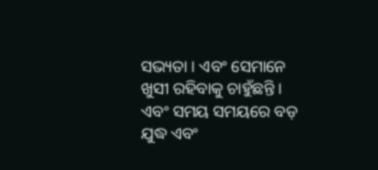ସଭ୍ୟତା । ଏବଂ ସେମାନେ ଖୁସୀ ରହିବାକୁ ଚାହୁଁଛନ୍ତି । ଏବଂ ସମୟ ସମୟରେ ବଡ଼ ଯୁଦ୍ଧ ଏବଂ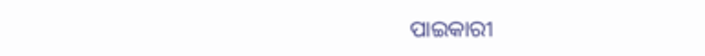ପାଇକାରୀ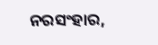ନରସଂହାର,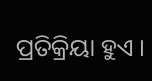ପ୍ରତିକ୍ରିୟା ହୁଏ ।